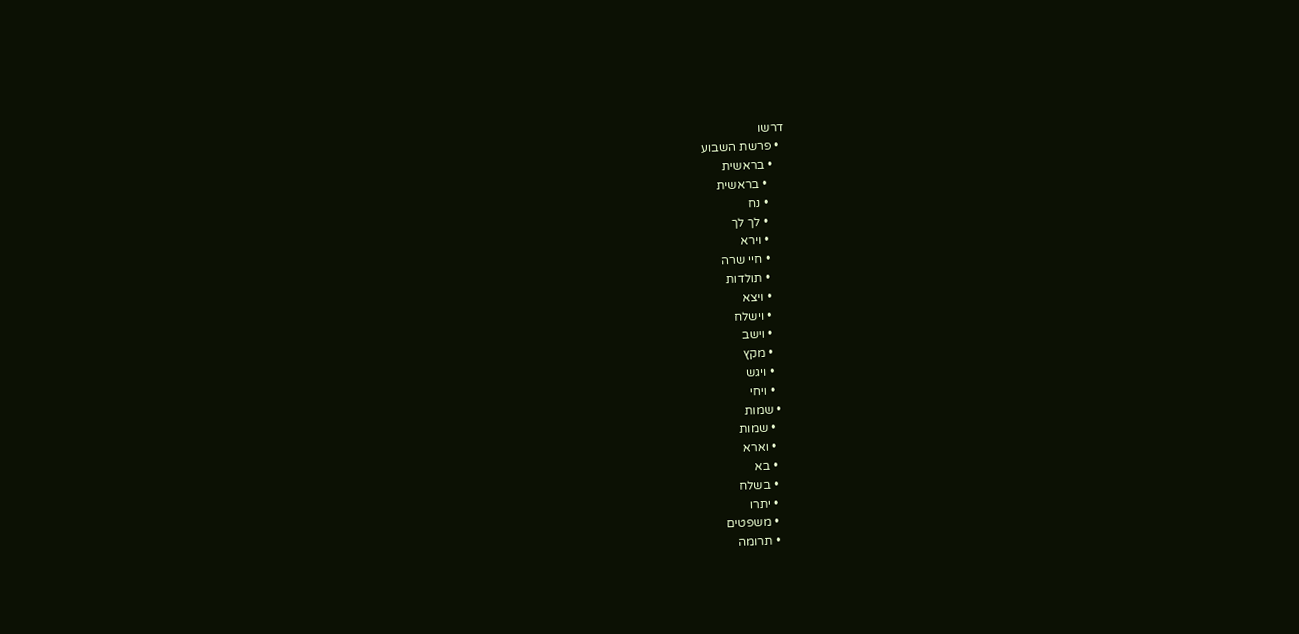דרשו
  • פרשת השבוע
    • בראשית
      • בראשית
      • נח
      • לך לך
      • וירא
      • חיי שרה
      • תולדות
      • ויצא
      • וישלח
      • וישב
      • מקץ
      • ויגש
      • ויחי
    • שמות
      • שמות
      • וארא
      • בא
      • בשלח
      • יתרו
      • משפטים
      • תרומה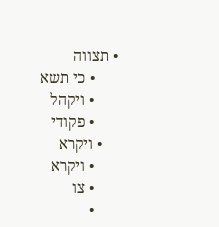• תצווה
      • כי תשא
      • ויקהל
      • פקודי
    • ויקרא
      • ויקרא
      • צו
      •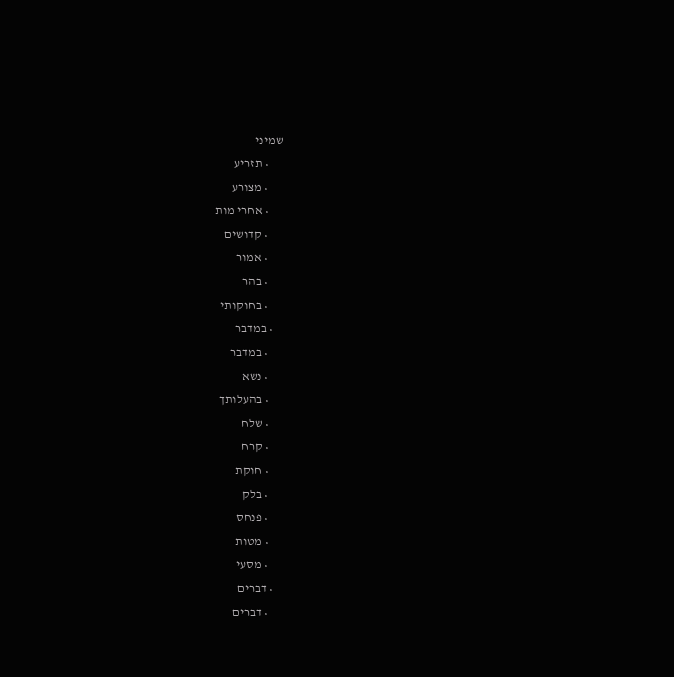שמיני
      • תזריע
      • מצורע
      • אחרי מות
      • קדושים
      • אמור
      • בהר
      • בחוקותי
    • במדבר
      • במדבר
      • נשא
      • בהעלותך
      • שלח
      • קרח
      • חוקת
      • בלק
      • פנחס
      • מטות
      • מסעי
    • דברים
      • דברים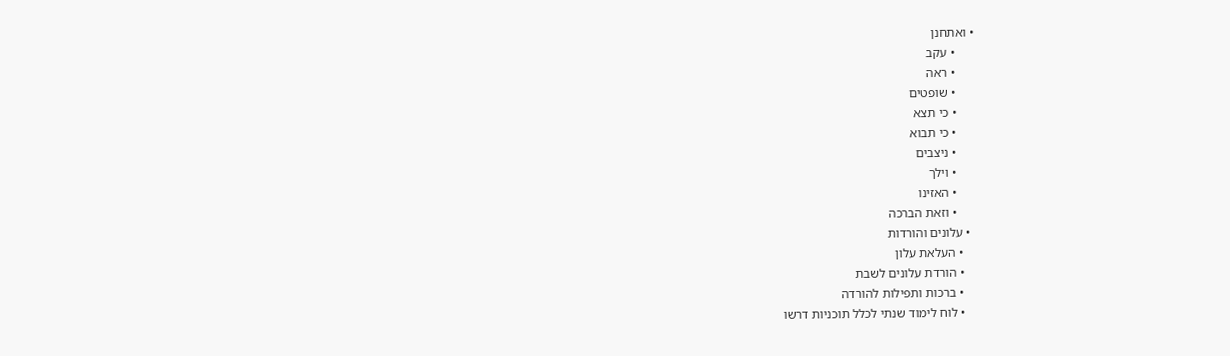• ואתחנן
      • עקב
      • ראה
      • שופטים
      • כי תצא
      • כי תבוא
      • ניצבים
      • וילך
      • האזינו
      • וזאת הברכה
  • עלונים והורדות
    • העלאת עלון
    • הורדת עלונים לשבת
    • ברכות ותפילות להורדה
    • לוח לימוד שנתי לכלל תוכניות דרשו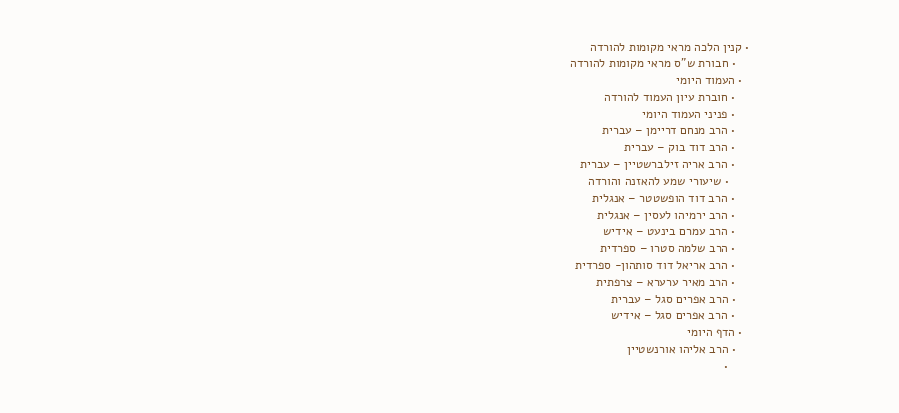• קנין הלכה מראי מקומות להורדה
    • חבורת ש"ס מראי מקומות להורדה
  • העמוד היומי
    • חוברת עיון העמוד להורדה
    • פניני העמוד היומי
    • הרב מנחם דריימן – עברית
    • הרב דוד בוק – עברית
    • הרב אריה זילברשטיין – עברית
      • שיעורי שמע להאזנה והורדה
    • הרב דוד הופשטטר – אנגלית
    • הרב ירמיהו לעסין – אנגלית
    • הרב עמרם בינעט – אידיש
    • הרב שלמה סטרו – ספרדית
    • הרב אריאל דוד סותהון- ספרדית
    • הרב מאיר ערערא – צרפתית
    • הרב אפרים סגל – עברית
    • הרב אפרים סגל – אידיש
  • הדף היומי
    • הרב אליהו אורנשטיין
      •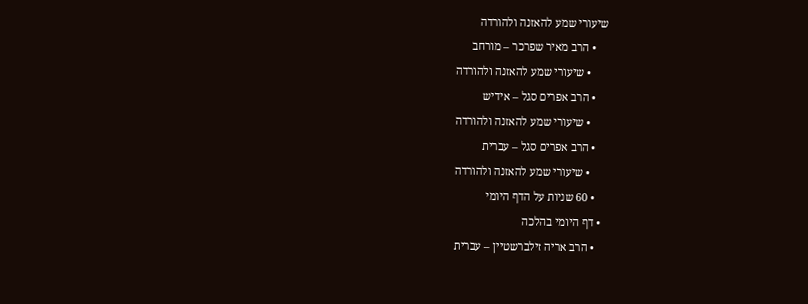שיעורי שמע להאזנה ולהורדה
    • הרב מאיר שפרכר – מורחב
      • שיעורי שמע להאזנה ולהורדה
    • הרב אפרים סגל – אידיש
      • שיעורי שמע להאזנה ולהורדה
    • הרב אפרים סגל – עברית
      • שיעורי שמע להאזנה ולהורדה
    • 60 שניות על הדף היומי
  • דף היומי בהלכה
    • הרב אריה זילברשטיין – עברית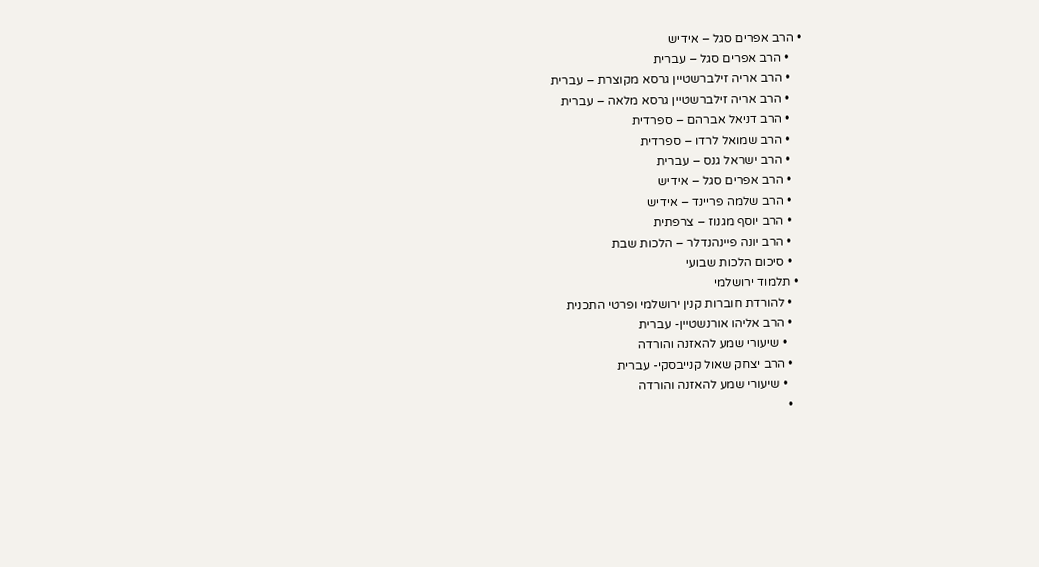• הרב אפרים סגל – אידיש
    • הרב אפרים סגל – עברית
    • הרב אריה זילברשטיין גרסא מקוצרת – עברית
    • הרב אריה זילברשטיין גרסא מלאה – עברית
    • הרב דניאל אברהם – ספרדית
    • הרב שמואל לרדו – ספרדית
    • הרב ישראל גנס – עברית
    • הרב אפרים סגל – אידיש
    • הרב שלמה פריינד – אידיש
    • הרב יוסף מגנוז – צרפתית
    • הרב יונה פיינהנדלר – הלכות שבת
    • סיכום הלכות שבועי
  • תלמוד ירושלמי
    • להורדת חוברות קנין ירושלמי ופרטי התכנית
    • הרב אליהו אורנשטיין- עברית
      • שיעורי שמע להאזנה והורדה
    • הרב יצחק שאול קנייבסקי- עברית
      • שיעורי שמע להאזנה והורדה
    •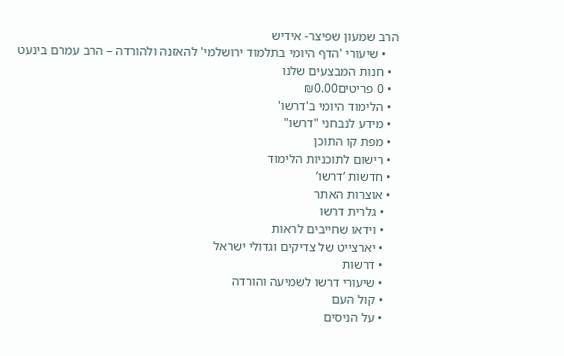הרב שמעון שפיצר- אידיש
    • שיעורי 'הדף היומי בתלמוד ירושלמי' להאזנה ולהורדה – הרב עמרם בינעט
  • חנות המבצעים שלנו
  • 0 פריטים₪0.00
  • הלימוד היומי ב'דרשו'
  • מידע לנבחני "דרשו"
  • מפת קו התוכן
  • רישום לתוכניות הלימוד
  • חדשות ‘דרשו’
  • אוצרות האתר
    • גלרית דרשו
    • וידאו שחייבים לראות
    • יארצייט של צדיקים וגדולי ישראל
    • דרשות
    • שיעורי דרשו לשמיעה והורדה
    • קול העם
    • על הניסים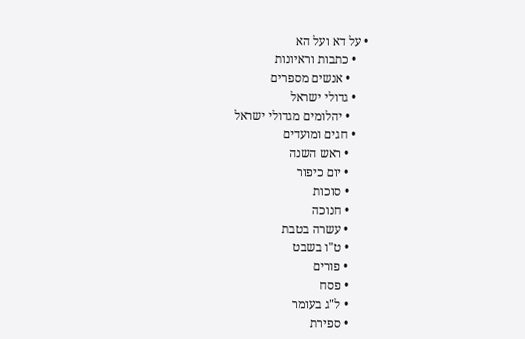• על דא ועל הא
    • כתבות וראיונות
      • אנשים מספרים
    • גדולי ישראל
      • יהלומים מגדולי ישראל
    • חגים ומועדים
      • ראש השנה
      • יום כיפור
      • סוכות
      • חנוכה
      • עשרה בטבת
      • ט"ו בשבט
      • פורים
      • פסח
      • ל"ג בעומר
      • ספירת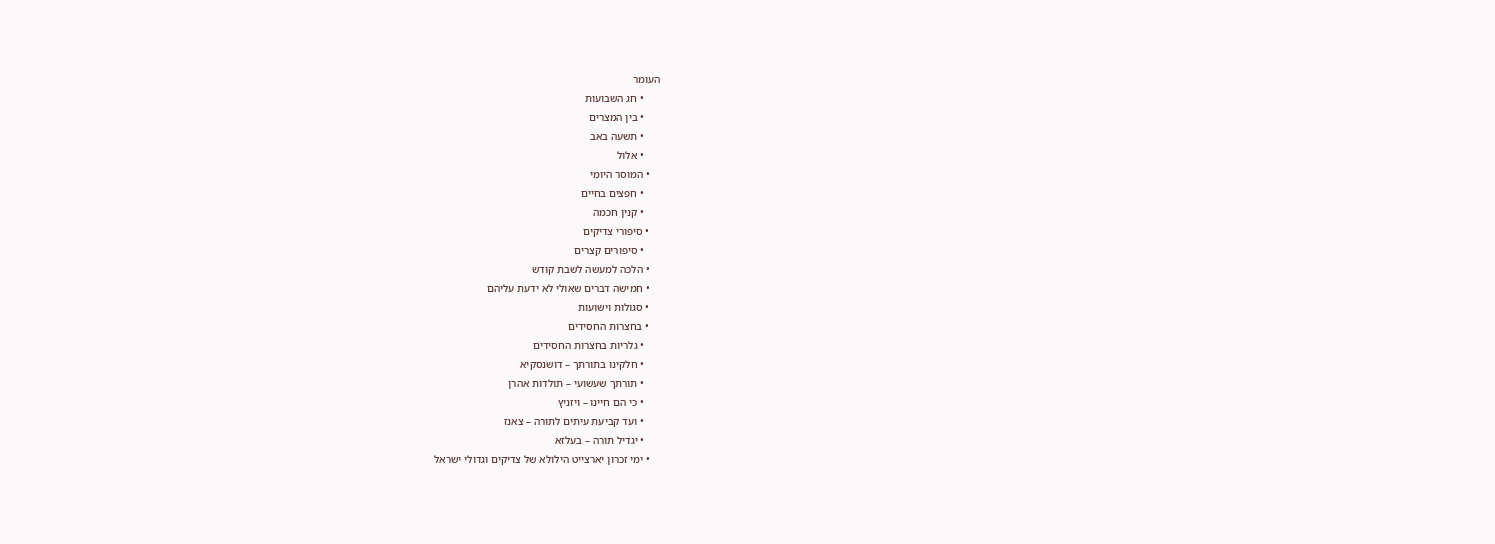העומר
      • חג השבועות
      • בין המצרים
      • תשעה באב
      • אלול
    • המוסר היומי
      • חפצים בחיים
      • קנין חכמה
    • סיפורי צדיקים
      • סיפורים קצרים
    • הלכה למעשה לשבת קודש
    • חמישה דברים שאולי לא ידעת עליהם
    • סגולות וישועות
    • בחצרות החסידים
      • גלריות בחצרות החסידים
      • חלקינו בתורתך – דושנסקיא
      • תורתך שעשועי – תולדות אהרן
      • כי הם חיינו – ויזניץ
      • ועד קביעת עיתים לתורה – צאנז
      • יגדיל תורה – בעלזא
    • ימי זכרון יארצייט הילולא של צדיקים וגדולי ישראל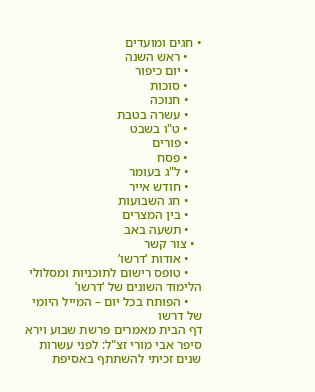• חגים ומועדים
    • ראש השנה
    • יום כיפור
    • סוכות
    • חנוכה
    • עשרה בטבת
    • ט"ו בשבט
    • פורים
    • פסח
    • ל"ג בעומר
    • חודש אייר
    • חג השבועות
    • בין המצרים
    • תשעה באב
  • צור קשר
    • אודות ‘דרשו’
    • טופס רישום לתוכניות ומסלולי הלימוד השונים של ‘דרשו’
    • הפותח בכל יום – המייל היומי של דרשו
דף הבית מאמרים פרשת שבוע וירא סיפר אבי מורי זצ"ל: לפני עשרות שנים זכיתי להשתתף באסיפת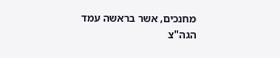מחנכים, אשר בראשה עמד הגה"צ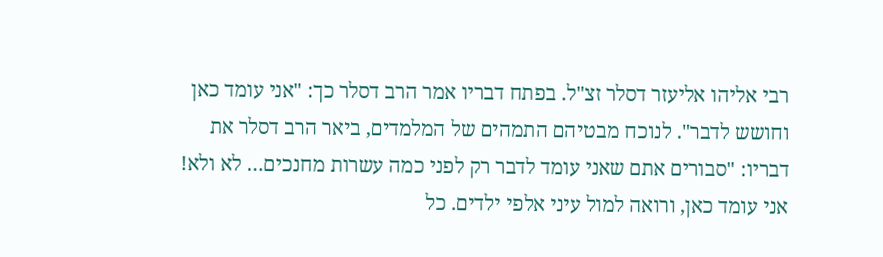רבי אליהו אליעזר דסלר זצ"ל. בפתח דבריו אמר הרב דסלר כך: "אני עומד כאן וחושש לדבר". לנוכח מבטיהם התמהים של המלמדים, ביאר הרב דסלר את דבריו: "סבורים אתם שאני עומד לדבר רק לפני כמה עשרות מחנכים… לא ולא! אני עומד כאן, ורואה למול עיני אלפי ילדים. כל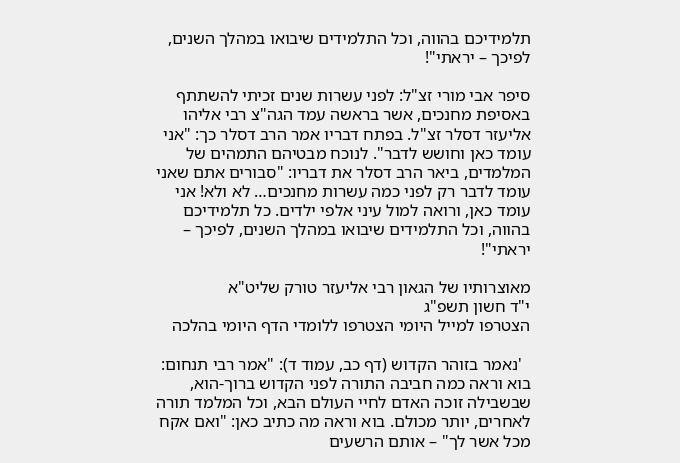תלמידיכם בהווה, וכל התלמידים שיבואו במהלך השנים, לפיכך – יראתי"!

סיפר אבי מורי זצ"ל: לפני עשרות שנים זכיתי להשתתף באסיפת מחנכים, אשר בראשה עמד הגה"צ רבי אליהו אליעזר דסלר זצ"ל. בפתח דבריו אמר הרב דסלר כך: "אני עומד כאן וחושש לדבר". לנוכח מבטיהם התמהים של המלמדים, ביאר הרב דסלר את דבריו: "סבורים אתם שאני עומד לדבר רק לפני כמה עשרות מחנכים… לא ולא! אני עומד כאן, ורואה למול עיני אלפי ילדים. כל תלמידיכם בהווה, וכל התלמידים שיבואו במהלך השנים, לפיכך – יראתי"!

מאוצרותיו של הגאון רבי אליעזר טורק שליט"א
י"ד חשון תשפ"ג
הצטרפו למייל היומי הצטרפו ללומדי הדף היומי בהלכה

  'נאמר בזוהר הקדוש (דף כב, עמוד ד): "אמר רבי תנחום: בוא וראה כמה חביבה התורה לפני הקדוש ברוך-הוא, שבשבילה זוכה האדם לחיי העולם הבא, וכל המלמד תורה לאחרים, יותר מכולם. בוא וראה מה כתיב כאן: "ואם אקח מכל אשר לך" – אותם הרשעים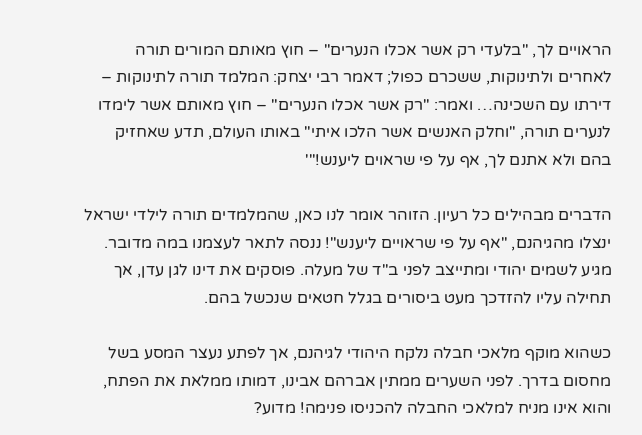הראויים לך, "בלעדי רק אשר אכלו הנערים" – חוץ מאותם המורים תורה לאחרים ולתינוקות, ששכרם כפול; דאמר רבי יצחק: המלמד תורה לתינוקות – דירתו עם השכינה… ואמר: "רק אשר אכלו הנערים" – חוץ מאותם אשר לימדו לנערים תורה, "וחלק האנשים אשר הלכו איתי" באותו העולם, תדע שאחזיק בהם ולא אתנם לך, אף על פי שראוים ליענש!"'

הדברים מבהילים כל רעיון. הזוהר אומר לנו כאן, שהמלמדים תורה לילדי ישראל ינצלו מהגיהנם, "אף על פי שראויים ליענש"! ננסה לתאר לעצמנו במה מדובר. מגיע לשמים יהודי ומתייצב לפני ב"ד של מעלה. פוסקים את דינו לגן עדן, אך תחילה עליו להזדכך מעט ביסורים בגלל חטאים שנכשל בהם.

כשהוא מוקף מלאכי חבלה נלקח היהודי לגיהנם, אך לפתע נעצר המסע בשל מחסום בדרך. לפני השערים ממתין אברהם אבינו, דמותו ממלאת את הפתח, והוא אינו מניח למלאכי החבלה להכניסו פנימה! מדוע?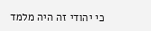כי יהודי זה היה מלמד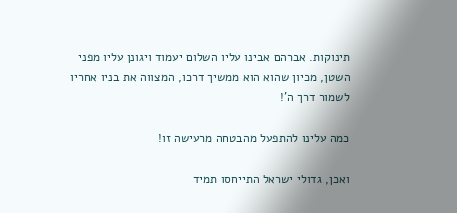תינוקות. אברהם אבינו עליו השלום יעמוד ויגונן עליו מפני השטן, מכיון שהוא הוא ממשיך דרכו, המצווה את בניו אחריו לשמור דרך ה'!

כמה עלינו להתפעל מהבטחה מרעישה זו!

ואכן, גדולי ישראל התייחסו תמיד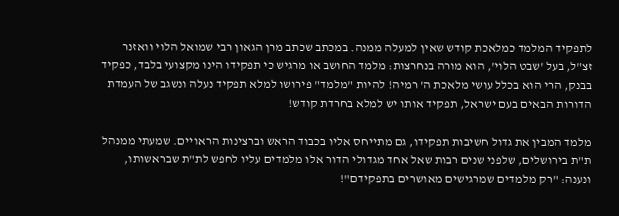לתפקיד המלמד כמלאכת קודש שאין למעלה ממנה. במכתב שכתב מרן הגאון רבי שמואל הלוי וואזנר זצ"ל, בעל 'שבט הלוי', הוא מורה בנחרצות: מלמד החושב או מרגיש כי תפקידו הינו מקצועי בלבד, כפקיד בבנק, הרי הוא בכלל עושי מלאכת ה' רמיה! להיות "מלמד" פירושו למלא תפקיד נעלה ונשגב של העמדת הדורות הבאים בעם ישראל, תפקיד אותו יש למלא בחרדת קודש!

מלמד המבין את גדול חשיבות תפקידו, גם מתייחס אליו בכבוד הראש וברצינות הראויים. שמעתי ממנהל ת"ת בירושלים, שלפני שנים רבות שאל אחד מגדולי הדור אלו מלמדים עליו לחפש לת"ת שבראשותו, ונענה: "רק מלמדים שמרגישים מאושרים בתפקידם"!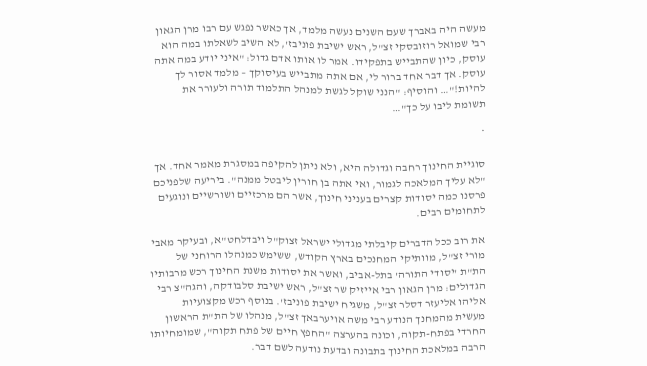מעשה היה באברך שעם השנים נעשה מלמד, אך כאשר נפגש עם רבו מרן הגאון רבי שמואל רוזובסקי זצ"ל, ראש ישיבת פוניבז', לא השיב לשאלתו במה הוא עוסק, כיון שהתבייש בתפקידו. אמר לו אותו אדם גדול: "איני יודע במה אתה עוסק. אך דבר אחד ברור לי, אם אתה מתבייש בעיסוקך – מלמד אסור לך להיות!"… והוסיף: "הנני שוקל לגשת למנהל התלמוד תורה ולעורר את תשומת ליבו על כך"…

*

סוגיית החינוך רחבה וגדולה היא, ולא ניתן להקיפה במסגרת מאמר אחד. אך "לא עליך המלאכה לגמור, ואי אתה בן חורין ליבטל ממנה". ביריעה שלפניכם פרסנו כמה יסודות קצרים בעניני חינוך, אשר הם מרכזיים ושורשיים ונוגעים לתחומים רבים.

את רוב ככל הדברים קיבלתי מגדולי ישראל זצוק"ל ויבדלחט"א, ובעיקר מאבי מורי זצ"ל, מוותיקי המחנכים בארץ הקודש, ששימש כמנהלו הרוחני של הת"ת 'יסודי התורה' בתל-אביב, ואשר את יסודות משנת החינוך רכש מרבותיו הגדולים: מרן הגאון רבי אייזיק שר זצ"ל, ראש ישיבת סלבודקה, והגה"צ רבי אליהו אליעזר דסלר זצ"ל, משגיח ישיבת פוניבז'. בנוסף רכש מקצועיות מעשית מהמחנך הנודע רבי משה אויערבאך זצ"ל, מנהלו של הת"ת הראשון החרדי בפתח-תקוה, וכונה בהערצה "החפץ חיים של פתח תקוה", שמומחיותו הרבה במלאכת החינוך בתבונה ובדעת נודעה לשם דבר.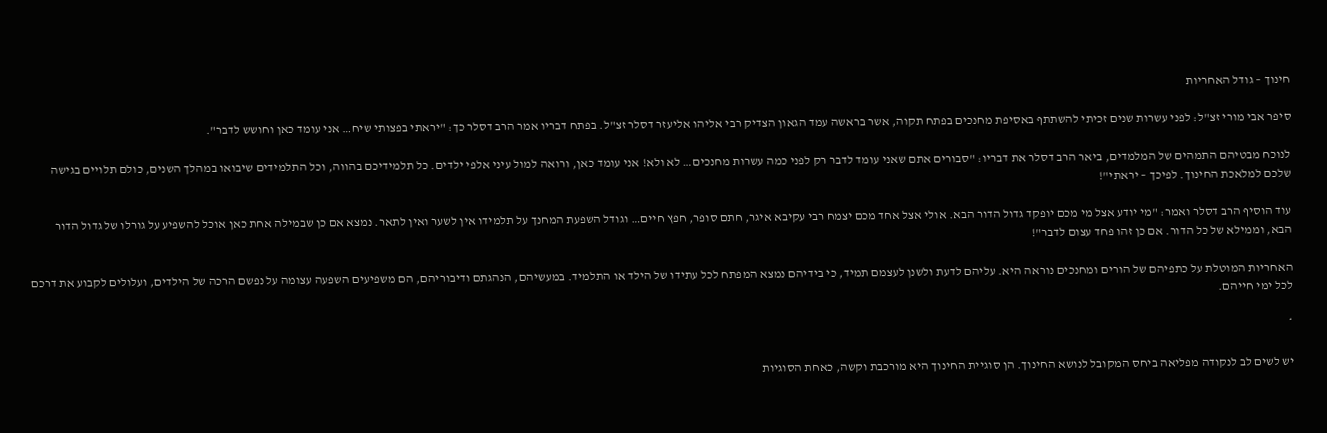חינוך – גודל האחריות

סיפר אבי מורי זצ"ל: לפני עשרות שנים זכיתי להשתתף באסיפת מחנכים בפתח תקוה, אשר בראשה עמד הגאון הצדיק רבי אליהו אליעזר דסלר זצ"ל. בפתח דבריו אמר הרב דסלר כך: "יראתי בפצותי שיח… אני עומד כאן וחושש לדבר".

לנוכח מבטיהם התמהים של המלמדים, ביאר הרב דסלר את דבריו: "סבורים אתם שאני עומד לדבר רק לפני כמה עשרות מחנכים… לא ולא! אני עומד כאן, ורואה למול עיני אלפי ילדים. כל תלמידיכם בהווה, וכל התלמידים שיבואו במהלך השנים, כולם תלויים בגישה שלכם למלאכת החינוך. לפיכך – יראתי"!

עוד הוסיף הרב דסלר ואמר: "מי יודע אצל מי מכם יופקד גדול הדור הבא. אולי אצל אחד מכם יצמח רבי עקיבא איגר, חתם סופר, חפץ חיים… וגודל השפעת המחנך על תלמידו אין לשער ואין לתאר. נמצא אם כן שבמילה אחת כאן אוכל להשפיע על גורלו של גדול הדור הבא, וממילא של כל הדור. אם כן זהו פחד עצום לדבר"!

האחריות המוטלת על כתפיהם של הורים ומחנכים נוראה היא. עליהם לדעת ולשנן לעצמם תמיד, כי בידיהם נמצא המפתח לכל עתידו של הילד או התלמיד. במעשיהם, הנהגתם ודיבוריהם, הם משפיעים השפעה עצומה על נפשם הרכה של הילדים, ועלולים לקבוע את דרכם לכל ימי חייהם.

*

יש לשים לב לנקודה מפליאה ביחס המקובל לנושא החינוך. הן סוגיית החינוך היא מורכבת וקשה, כאחת הסוגיות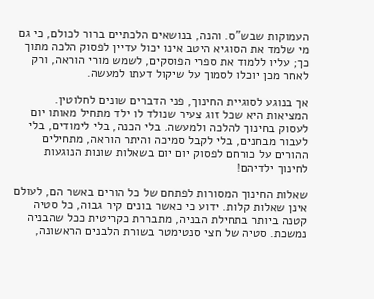העמוקות שבש"ס. והנה, בנושאים הלכתיים ברור לכולם, כי גם מי שלמד את הסוגיא היטב אינו יכול עדיין לפסוק הלכה מתוך כך; עליו ללמוד את ספרי הפוסקים, לשמש מורי הוראה, ורק לאחר מכן יוכלו לסמוך על שיקול דעתו למעשה.

אך בנוגע לסוגיית החינוך, פני הדברים שונים לחלוטין. המציאות היא שכל זוג צעיר שנולד לו ילד מתחיל מאותו יום לעסוק בחינוך להלכה ולמעשה. בלי הכנה, בלי לימודים, בלי לעבור מבחנים, בלי לקבל סמיכה והיתר הוראה, מתחילים ההורים על כורחם לפסוק יום יום בשאלות שונות הנוגעות לחינוך ילדיהם!

שאלות החינוך המסורות לפתחם של כל הורים באשר הם, לעולם אינן שאלות קלות. ידוע כי כאשר בונים קיר גבוה, כל סטיה קטנה ביותר בתחילת הבניה, מתבררת כקריטית ככל שהבניה נמשכת. סטיה של חצי סנטימטר בשורת הלבנים הראשונה,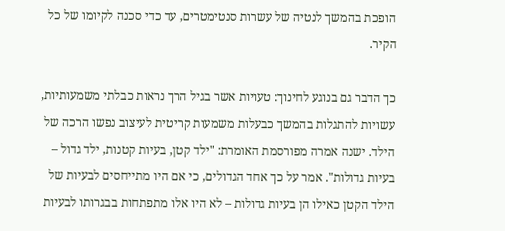הופכת בהמשך לנטיה של עשרות סנטימטרים, עד כדי סכנה לקיומו של כל הקיר.

כך הדבר גם בנוגע לחינוך: טעויות אשר בגיל הרך נראות כבלתי משמעותיות, עשויות להתגלות בהמשך כבעלות משמעות קריטית לעיצוב נפשו הרכה של הילד. ישנה אמרה מפורסמת האומרת: "ילד קטן, בעיות קטנות, ילד גדול – בעיות גדולות". אמר על כך אחד הגדולים, כי אם היו מתייחסים לבעיות של הילד הקטן כאילו הן בעיות גדולות – לא היו אלו מתפתחות בבגרותו לבעיות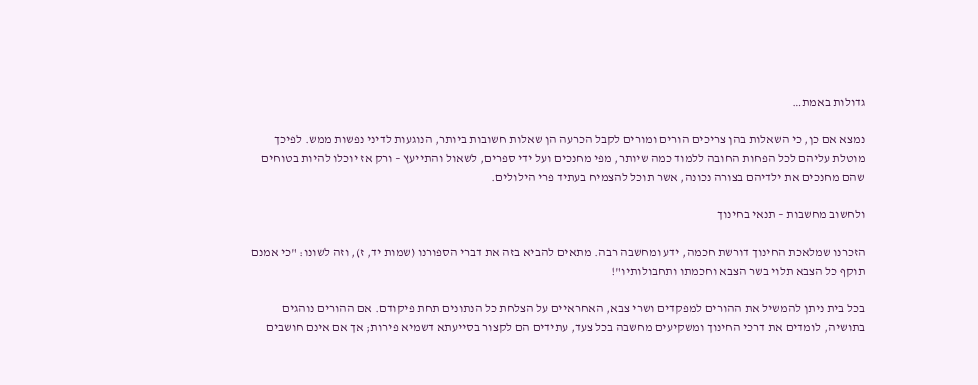גדולות באמת…

נמצא אם כן, כי השאלות בהן צריכים הורים ומורים לקבל הכרעה הן שאלות חשובות ביותר, הנוגעות לדיני נפשות ממש. לפיכך מוטלת עליהם לכל הפחות החובה ללמוד כמה שיותר, מפי מחנכים ועל ידי ספרים, לשאול והתייעץ – ורק אז יוכלו להיות בטוחים שהם מחנכים את ילדיהם בצורה נכונה, אשר תוכל להצמיח בעתיד פרי הילולים.

ולחשוב מחשבות – תנאי בחינוך

הזכרנו שמלאכת החינוך דורשת חכמה, ידע ומחשבה רבה. מתאים להביא בזה את דברי הספורנו (שמות יד, ז), וזה לשונו: "כי אמנם תוקף כל הצבא תלוי בשר הצבא וחכמתו ותחבולותיו"!

בכל בית ניתן להמשיל את ההורים למפקדים ושרי צבא, האחראיים על הצלחת כל הנתונים תחת פיקודם. אם ההורים נוהגים בתושיה, לומדים את דרכי החינוך ומשקיעים מחשבה בכל צעד, עתידים הם לקצור בסייעתא דשמיא פירות; אך אם אינם חושבים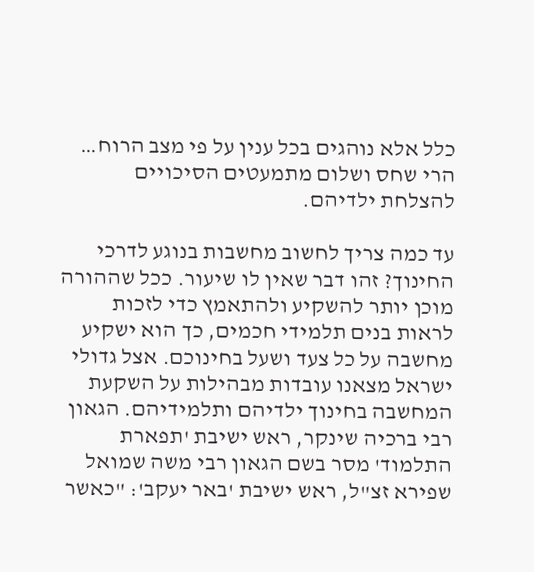כלל אלא נוהגים בכל ענין על פי מצב הרוח… הרי שחס ושלום מתמעטים הסיכויים להצלחת ילדיהם.

עד כמה צריך לחשוב מחשבות בנוגע לדרכי החינוך? זהו דבר שאין לו שיעור. ככל שההורה מוכן יותר להשקיע ולהתאמץ כדי לזכות לראות בנים תלמידי חכמים, כך הוא ישקיע מחשבה על כל צעד ושעל בחינוכם. אצל גדולי ישראל מצאנו עובדות מבהילות על השקעת המחשבה בחינוך ילדיהם ותלמידיהם. הגאון רבי ברכיה שינקר, ראש ישיבת 'תפארת התלמוד' מסר בשם הגאון רבי משה שמואל שפירא זצ"ל, ראש ישיבת 'באר יעקב': "כאשר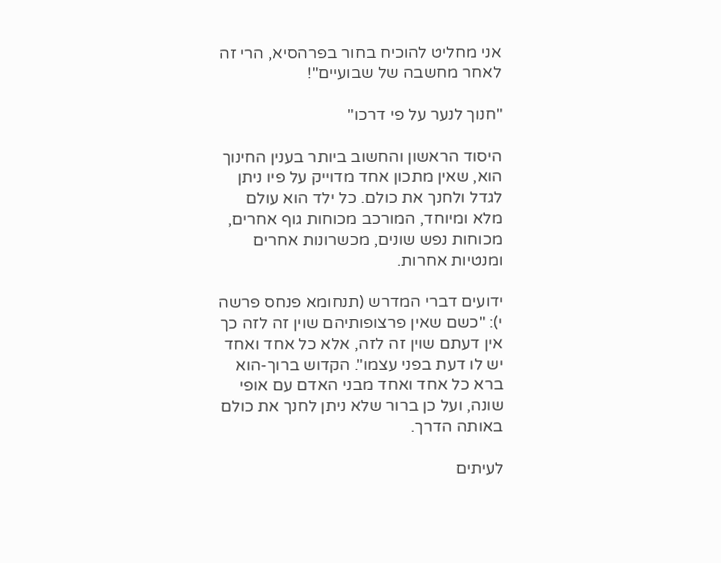אני מחליט להוכיח בחור בפרהסיא, הרי זה לאחר מחשבה של שבועיים"!

"חנוך לנער על פי דרכו"

היסוד הראשון והחשוב ביותר בענין החינוך הוא, שאין מתכון אחד מדוייק על פיו ניתן לגדל ולחנך את כולם. כל ילד הוא עולם מלא ומיוחד, המורכב מכוחות גוף אחרים, מכוחות נפש שונים, מכשרונות אחרים ומנטיות אחרות.

ידועים דברי המדרש (תנחומא פנחס פרשה י): "כשם שאין פרצופותיהם שוין זה לזה כך אין דעתם שוין זה לזה, אלא כל אחד ואחד יש לו דעת בפני עצמו". הקדוש ברוך-הוא ברא כל אחד ואחד מבני האדם עם אופי שונה, ועל כן ברור שלא ניתן לחנך את כולם באותה הדרך.

לעיתים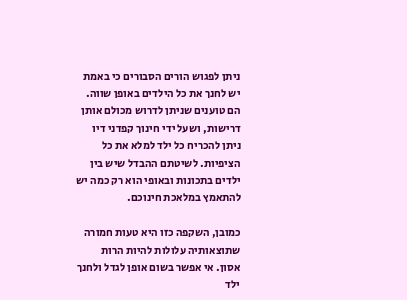ניתן לפגוש הורים הסבורים כי באמת יש לחנך את כל הילדים באופן שווה. הם טוענים שניתן לדרוש מכולם אותן דרישות, ושעל ידי חינוך קפדני דיו ניתן להכריח כל ילד למלא את כל הציפיות. לשיטתם ההבדל שיש בין ילדים בתכונות ובאופי הוא רק כמה יש להתאמץ במלאכת חינוכם.

כמובן, השקפה כזו היא טעות חמורה שתוצאותיה עלולות להיות הרות אסון. אי אפשר בשום אופן לגדל ולחנך ילד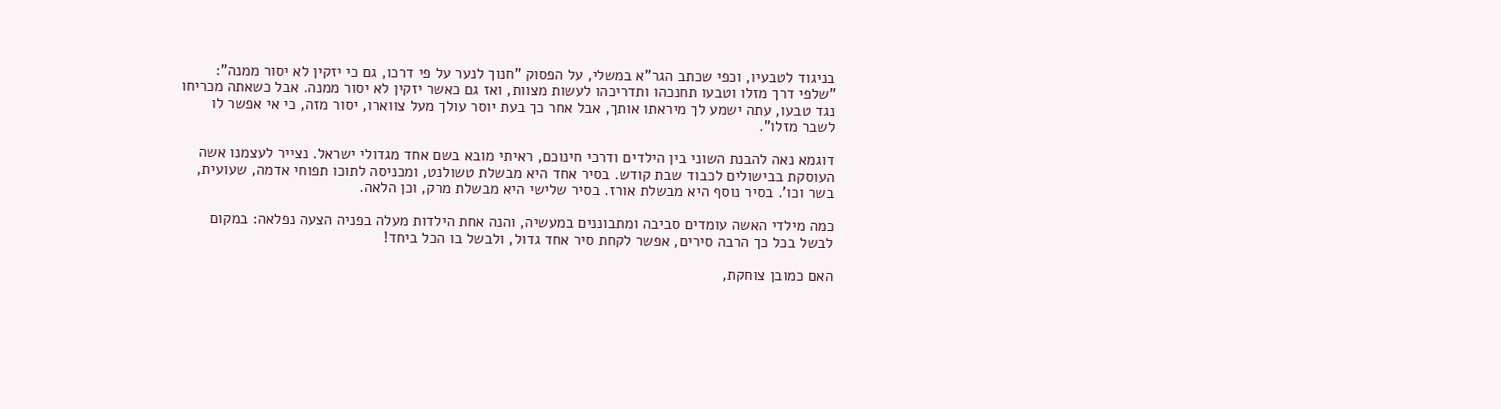בניגוד לטבעיו, וכפי שכתב הגר"א במשלי, על הפסוק "חנוך לנער על פי דרכו, גם כי יזקין לא יסור ממנה": "שלפי דרך מזלו וטבעו תחנכהו ותדריכהו לעשות מצוות, ואז גם כאשר יזקין לא יסור ממנה. אבל כשאתה מכריחו נגד טבעו, עתה ישמע לך מיראתו אותך, אבל אחר כך בעת יוסר עולך מעל צווארו, יסור מזה, כי אי אפשר לו לשבר מזלו".

דוגמא נאה להבנת השוני בין הילדים ודרכי חינוכם, ראיתי מובא בשם אחד מגדולי ישראל. נצייר לעצמנו אשה העוסקת בבישולים לכבוד שבת קודש. בסיר אחד היא מבשלת טשולנט, ומכניסה לתוכו תפוחי אדמה, שעועית, בשר וכו'. בסיר נוסף היא מבשלת אורז. בסיר שלישי היא מבשלת מרק, וכן הלאה.

כמה מילדי האשה עומדים סביבה ומתבוננים במעשיה, והנה אחת הילדות מעלה בפניה הצעה נפלאה: במקום לבשל בכל כך הרבה סירים, אפשר לקחת סיר אחד גדול, ולבשל בו הכל ביחד!

האם כמובן צוחקת,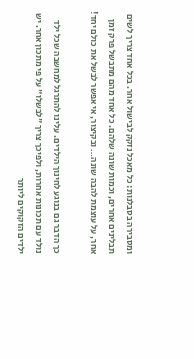ומסבירה בסבלנות: כל מאכל נזקק לבישול אחר. בכל אחד צריך לשים תבלינים אחרים, וכמות שונה שלהם. כל אחד מהם מתבשל פרק זמן אחר, על עוצמת להבה שונה… ובקיצור, אי אפשר לבשל את כולם יחד!

כך הדבר גם בנוגע לחינוך הילדים. עלינו להתרגל למחשבה שכל ילד נולד עם תכונות אחרות, ולפיכך צריך "לבשלו" על פי מתכון אחר. יש ילדים הזקוקים ליותר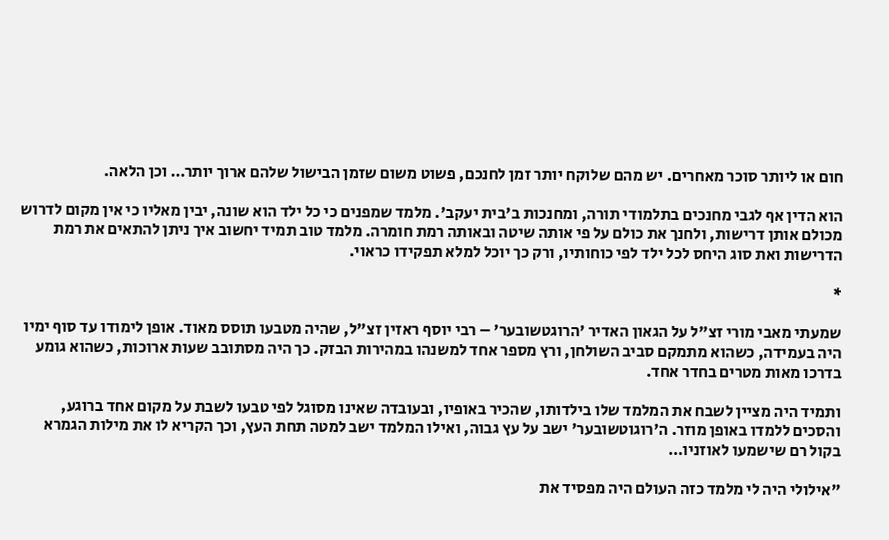חום או ליותר סוכר מאחרים. יש מהם שלוקח יותר זמן לחנכם, פשוט משום שזמן הבישול שלהם ארוך יותר… וכן הלאה.

הוא הדין אף לגבי מחנכים בתלמודי תורה, ומחנכות ב'בית יעקב'. מלמד שמפנים כי כל ילד הוא שונה, יבין מאליו כי אין מקום לדרוש מכולם אותן דרישות, ולחנך את כולם על פי אותה שיטה ובאותה רמת חומרה. מלמד טוב תמיד יחשוב איך ניתן להתאים את רמת הדרישות ואת סוג היחס לכל ילד לפי כוחותיו, ורק כך יוכל למלא תפקידו כראוי.

*

שמעתי מאבי מורי זצ"ל על הגאון האדיר 'הרוגטשובער' – רבי יוסף ראזין זצ"ל, שהיה מטבעו תוסס מאוד. אופן לימודו עד סוף ימיו היה בעמידה, כשהוא מתמקם סביב השולחן, ורץ מספר אחד למשנהו במהירות הבזק. כך היה מסתובב שעות ארוכות, כשהוא גומע בדרכו מאות מטרים בחדר אחד.

ותמיד היה מציין לשבח את המלמד שלו בילדותו, שהכיר באופיו, ובעובדה שאינו מסוגל לפי טבעו לשבת על מקום אחד ברוגע, והסכים ללמדו באופן מוזר. ה'רוגוטשובער' ישב על עץ גבוה, ואילו המלמד ישב למטה תחת העץ, וכך הקריא לו את מילות הגמרא בקול רם שישמעו לאוזניו…

"אילולי היה לי מלמד כזה העולם היה מפסיד את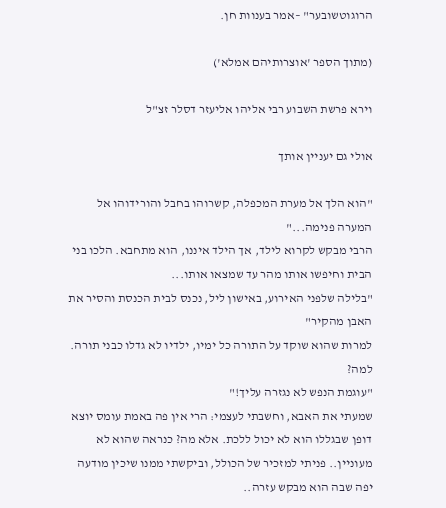הרוגוטשובער" –אמר בענוות חן.

(מתוך הספר 'אוצרותיהם אמלא')

וירא פרשת השבוע רבי אליהו אליעזר דסלר זצ"ל

אולי גם יעניין אותך

"הוא הלך אל מערת המכפלה, קשרוהו בחבל והורידוהו אל המערה פנימה..."
הרבי מבקש לקרוא לילד, אך הילד איננו, הוא מתחבא. הלכו בני הבית וחיפשו אותו מהר עד שמצאו אותו...
"בלילה שלפני האירוע, באישון ליל, נכנס לבית הכנסת והסיר את האבן מהקיר"
למרות שהוא שוקד על התורה כל ימיו, ילדיו לא גדלו כבני תורה. למה?
"עוגמת הנפש לא נגזרה עליך!"
שמעתי את האבא, וחשבתי לעצמי: הרי אין פה באמת עומס יוצא דופן שבגללו הוא לא יכול ללכת. אלא מה? כנראה שהוא לא מעוניין.. פניתי למזכיר של הכולל, וביקשתי ממנו שיכין מודעה יפה שבה הוא מבקש עזרה..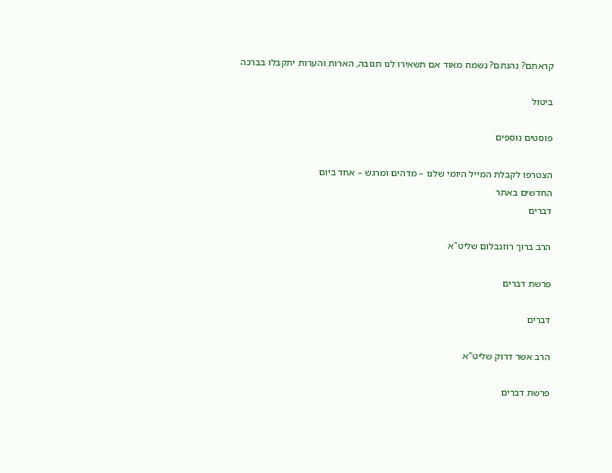קראתם? נהנתם? נשמח מאוד אם תשאירו לנו תגובה, הארות והערות יתקבלו בברכה

ביטול

פוסטים נוספים

הצטרפו לקבלת המייל היומי שלנו – מדהים ומרגש – אחד ביום
החדשים באתר
דברים

הרב ברוך רוזנבלום שליט"א

פרשת דברים

דברים

הרב אשר דרוק שליט"א

פרשת דברים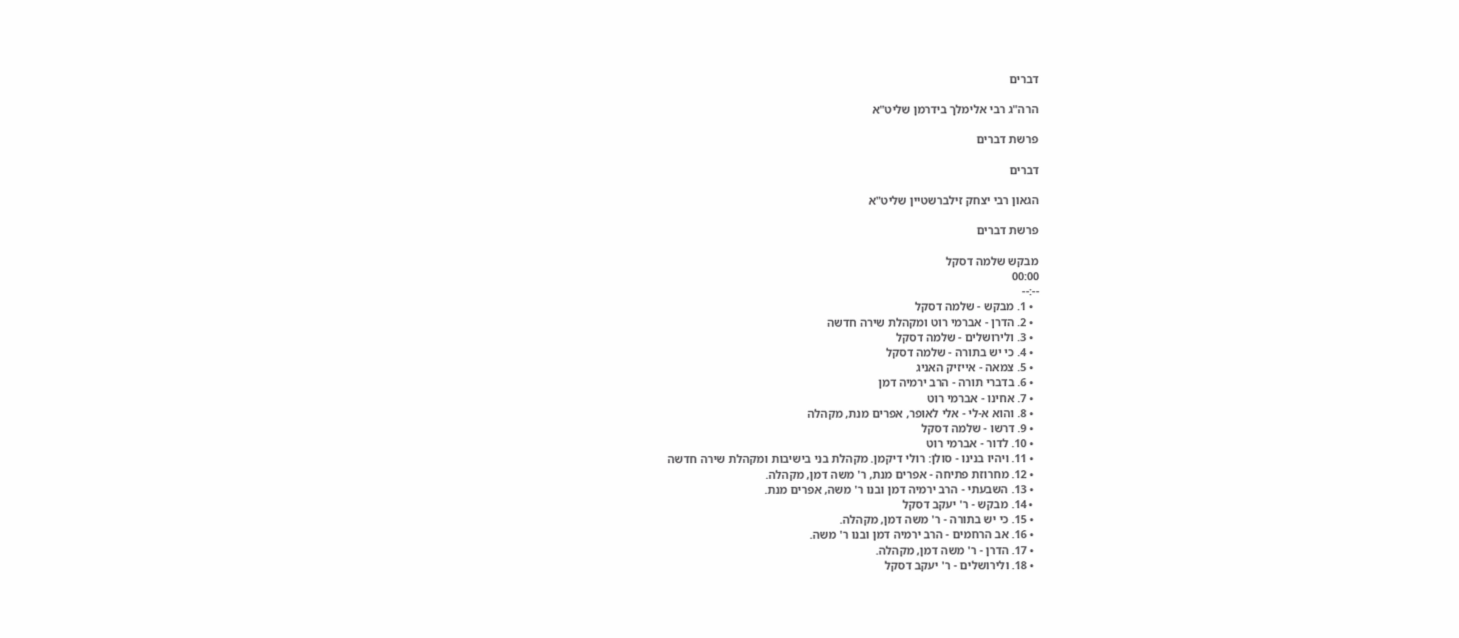דברים

הרה"ג רבי אלימלך בידרמן שליט"א

פרשת דברים

דברים

הגאון רבי יצחק זילברשטיין שליט"א

פרשת דברים

מבקש שלמה דסקל
00:00
--:--
  • 1. מבקש - שלמה דסקל
  • 2. הדרן - אברמי רוט ומקהלת שירה חדשה
  • 3. ולירושלים - שלמה דסקל
  • 4. כי יש בתורה - שלמה דסקל
  • 5. צמאה - אייזיק האניג
  • 6. בדברי תורה - הרב ירמיה דמן
  • 7. אחינו - אברמי רוט
  • 8. והוא א-לי - אלי לאופר, אפרים מנת, מקהלה
  • 9. דרשו - שלמה דסקל
  • 10. לדור - אברמי רוט
  • 11. ויהיו בנינו - סולן: רולי דיקמן. מקהלת בני בישיבות ומקהלת שירה חדשה
  • 12. מחרוזת פתיחה - אפרים מנת, ר' משה דמן, מקהלה.
  • 13. השבעתי - הרב ירמיה דמן ובנו ר' משה, אפרים מנת.
  • 14. מבקש - ר' יעקב דסקל
  • 15. כי יש בתורה - ר' משה דמן, מקהלה.
  • 16. אב הרחמים - הרב ירמיה דמן ובנו ר' משה.
  • 17. הדרן - ר' משה דמן, מקהלה.
  • 18. ולירושלים - ר' יעקב דסקל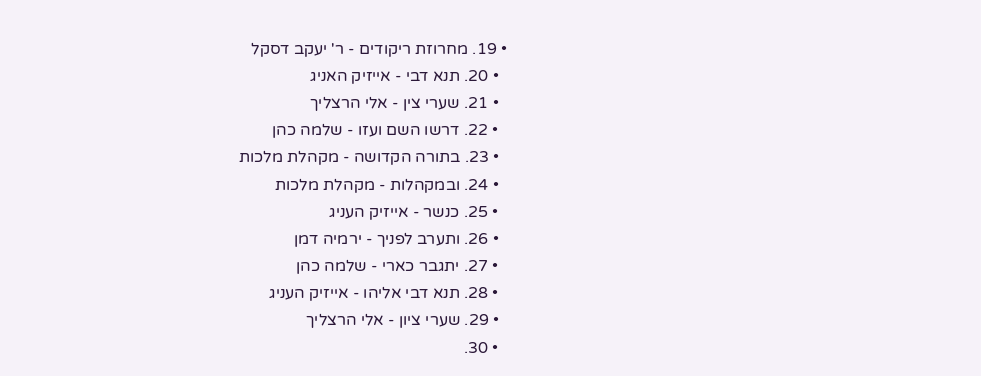• 19. מחרוזת ריקודים - ר' יעקב דסקל
  • 20. תנא דבי - אייזיק האניג
  • 21. שערי צין - אלי הרצליך
  • 22. דרשו השם ועזו - שלמה כהן
  • 23. בתורה הקדושה - מקהלת מלכות
  • 24. ובמקהלות - מקהלת מלכות
  • 25. כנשר - אייזיק העניג
  • 26. ותערב לפניך - ירמיה דמן
  • 27. יתגבר כארי - שלמה כהן
  • 28. תנא דבי אליהו - אייזיק העניג
  • 29. שערי ציון - אלי הרצליך
  • 30.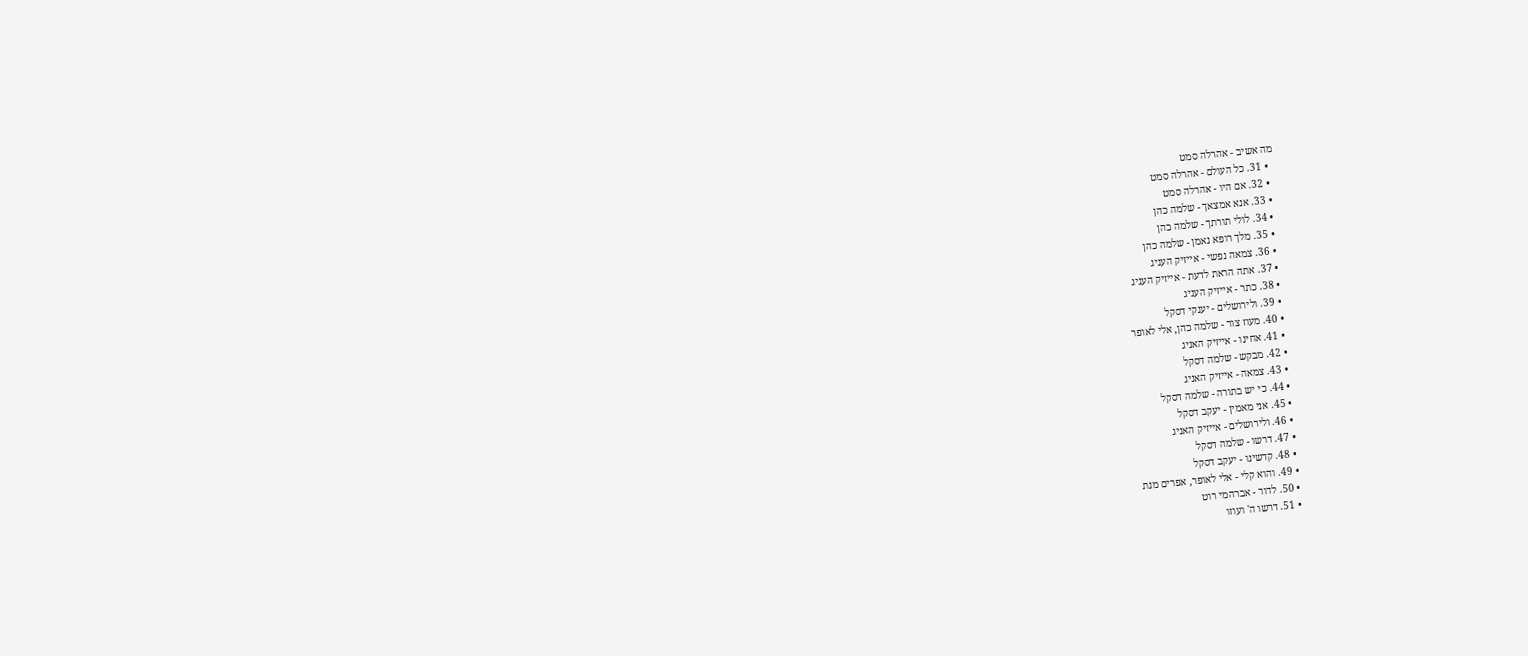מה אשיב - אהרלה סמט
  • 31. כל העולם - אהרלה סמט
  • 32. אם היו - אהרלה סמט
  • 33. אנא אמצאך - שלמה כהן
  • 34. לולי תורתך - שלמה כהן
  • 35. מלך רופא נאמן - שלמה כהן
  • 36. צמאה נפשי - אייזיק העניג
  • 37. אתה הראת לדעת - אייזיק העניג
  • 38. כתר - אייזיק העניג
  • 39. ולירושלים - יענקי דסקל
  • 40. מעוז צור - שלמה כהן, אלי לאופר
  • 41. אחינו - אייזיק האניג
  • 42. מבקש - שלמה דסקל
  • 43. צמאה - אייזיק האניג
  • 44. כי יש בתורה - שלמה דסקל
  • 45. אני מאמין - יעקב דסקל
  • 46. ולירושלים - אייזיק האניג
  • 47. דרשו - שלמה דסקל
  • 48. קדשינו - יעקב דסקל
  • 49. והוא קלי - אלי לאופר, אפרים מנת
  • 50. לדור - אברהמי רוט
  • 51. דרשו ה' ועוזו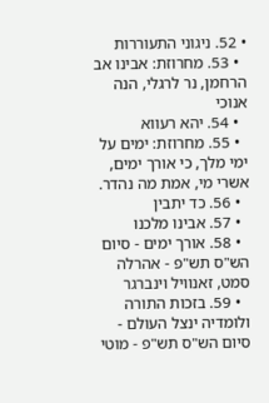• 52. ניגוני התעוררות
  • 53. מחרוזת: אבינו אב הרחמן, נר לרגלי, הנה אנוכי
  • 54. יהא רעווא
  • 55. מחרוזת: ימים על ימי מלך, כי אורך ימים, אשרי מי, אמת מה נהדר.
  • 56. כד יתבין
  • 57. אבינו מלכנו
  • 58. אורך ימים - סיום הש"ס תש"פ - אהרלה סמט, זאנוויל וינברגר
  • 59. בזכות התורה ולומדיה ינצל העולם - סיום הש"ס תש"פ - מוטי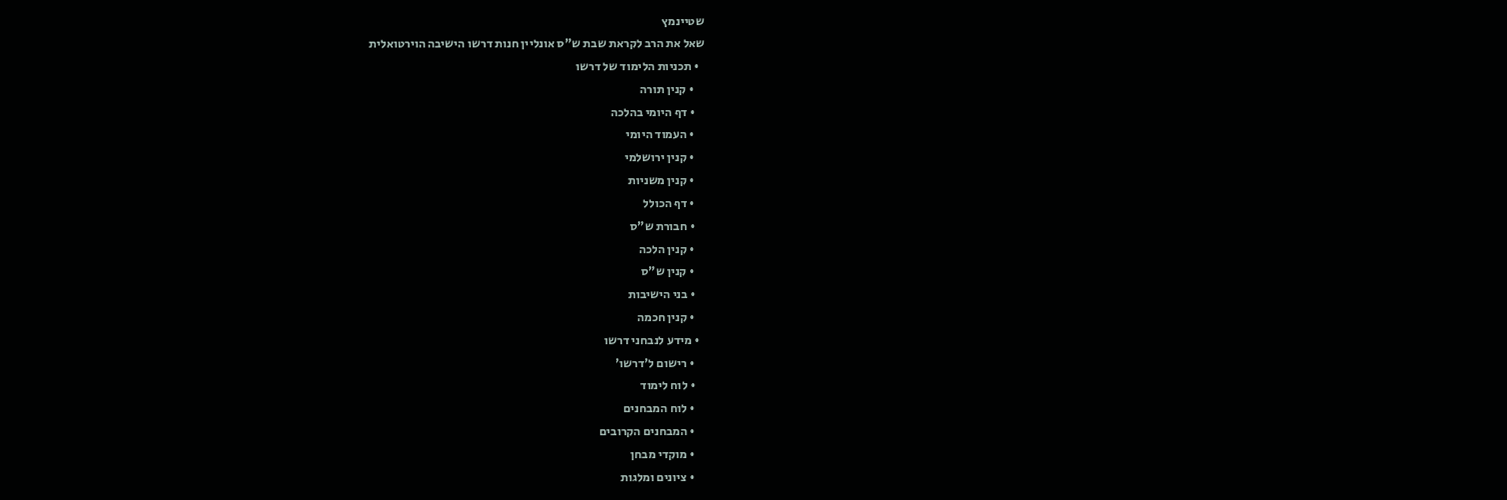שטיינמץ
שאל את הרב לקראת שבת ש"ס אונליין חנות דרשו הישיבה הוירטואלית
  • תכניות הלימוד של דרשו
    • קנין תורה
    • דף היומי בהלכה
    • העמוד היומי
    • קנין ירושלמי
    • קנין משניות
    • דף הכולל
    • חבורת ש"ס
    • קנין הלכה
    • קנין ש"ס
    • בני הישיבות
    • קנין חכמה
  • מידע לנבחני דרשו
    • רישום ל'דרשו'
    • לוח לימוד
    • לוח המבחנים
    • המבחנים הקרובים
    • מוקדי מבחן
    • ציונים ומלגות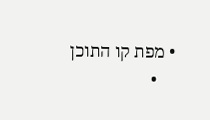• מפת קו התוכן
    •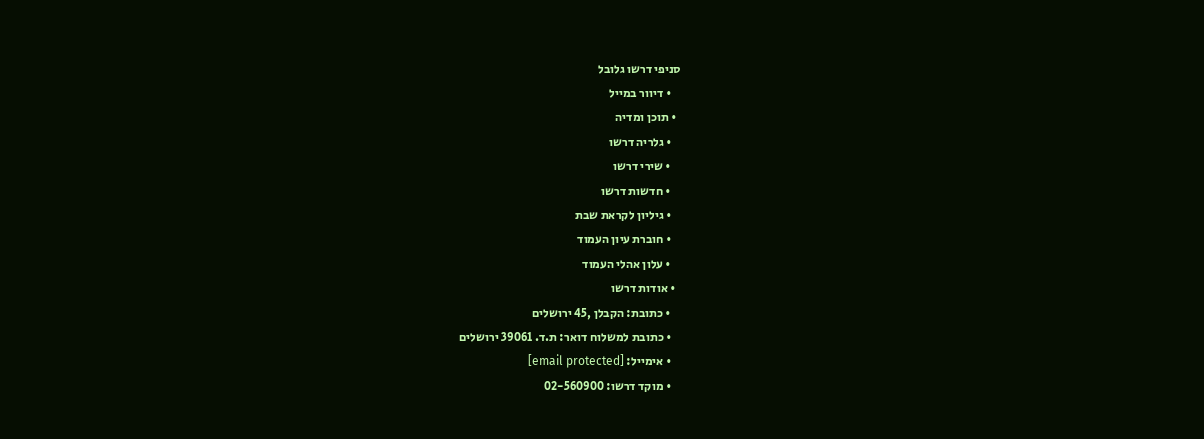סניפי דרשו גלובל
    • דיוור במייל
  • תוכן ומדיה
    • גלריה דרשו
    • שירי דרשו
    • חדשות דרשו
    • גיליון לקראת שבת
    • חוברת עיון העמוד
    • עלון אהלי העמוד
  • אודות דרשו
    • כתובת: הקבלן ,45 ירושלים
    • כתובת למשלוח דואר: ת.ד. 39061 ירושלים
    • אימייל: [email protected]
    • מוקד דרשו: 02-560900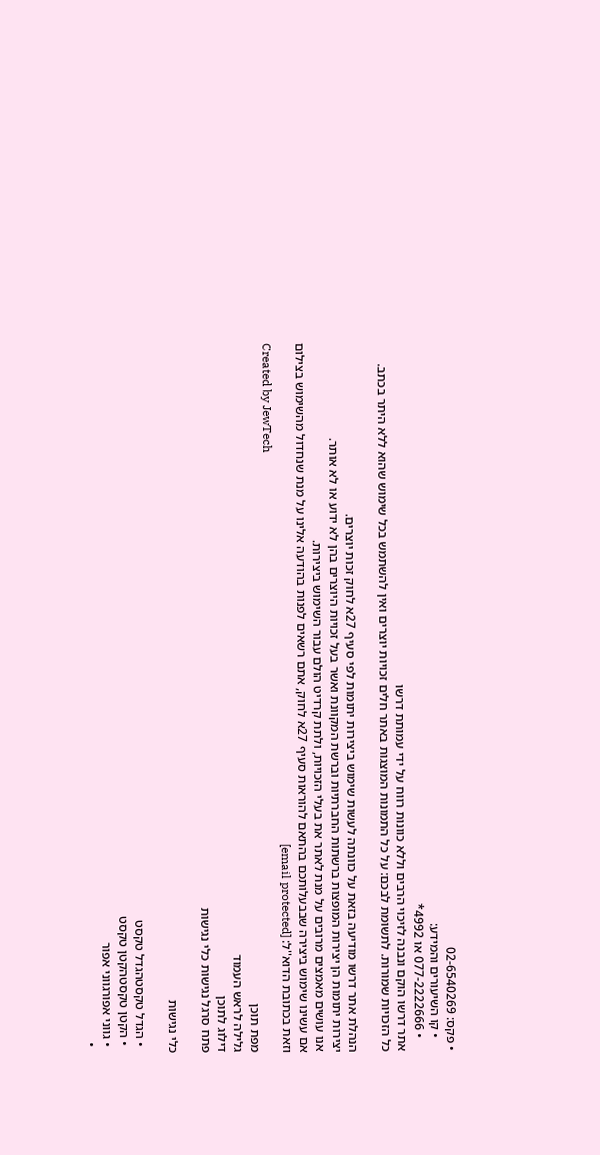• פקס: 02-6540269
    • קו השיעורים והמידע:
    • 077-2222666 או 4992*
אתר דרשו הוקם ונבנה לזיכוי הרבים וללא כוונות רווח על ידי עמותת דרשו
כל הזכויות שמורות. לתשומת לבכם: על כל התמונות המוצגות באתר חלים זכויות יוצרים ואין להשתמש בכל שימוש שהוא ללא היתר בכתב.

הנהלת אתר דרשו מודיעה בזאת על כוונתה לעשות שימוש ביצירות יתומות לפי סעיף 27א לחוק זכות יוצרים.
יצירות יתומות הן יצירות המופצות ברשתות החברתיות וברשת המקוונת ואשר בעל זכויות היוצרים בהן לא ידוע או לא אותר.
אנו עושים מאמצים מרובים על מנת לאתר את בעלי הזכויות, ולתת קרדיט הולם עבור השימוש ביצירות.
אם עשינו שימוש ביצירה שבבעלותכם בהתאם להוראות סעיף 27א לחוק, אתם רשאים לפנות בהודעה אלינו על מנת שנחדול מהשימוש בצילום
וזאת בכתובת הדוא''ל: [email protected]
Created by JewTech
מפת תוכן
גלילה לראש העמוד
דילוג לתוכן
פתח סרגל נגישות כלי נגישות

כלי נגישות

  • הגדל טקסטהגדל טקסט
  • הקטן טקסטהקטן טקסט
  • גווני אפורגווני אפור
  •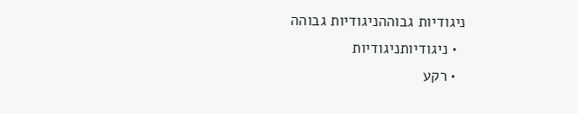ניגודיות גבוההניגודיות גבוהה
  • ניגודיותניגודיות
  • רקע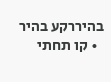בהיררקע בהיר
  • קו תחתי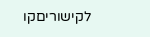לקישוריםקו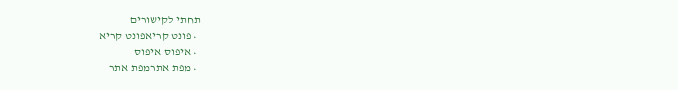תחתי לקישורים
  • פונט קריאפונט קריא
  • איפוס איפוס
  • מפת אתרמפת אתר